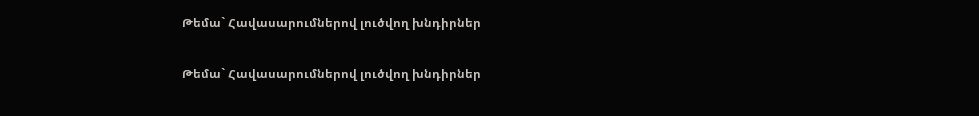Թեմա` Հավասարումներով լուծվող խնդիրներ

Թեմա` Հավասարումներով լուծվող խնդիրներ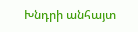Խնդրի անհայտ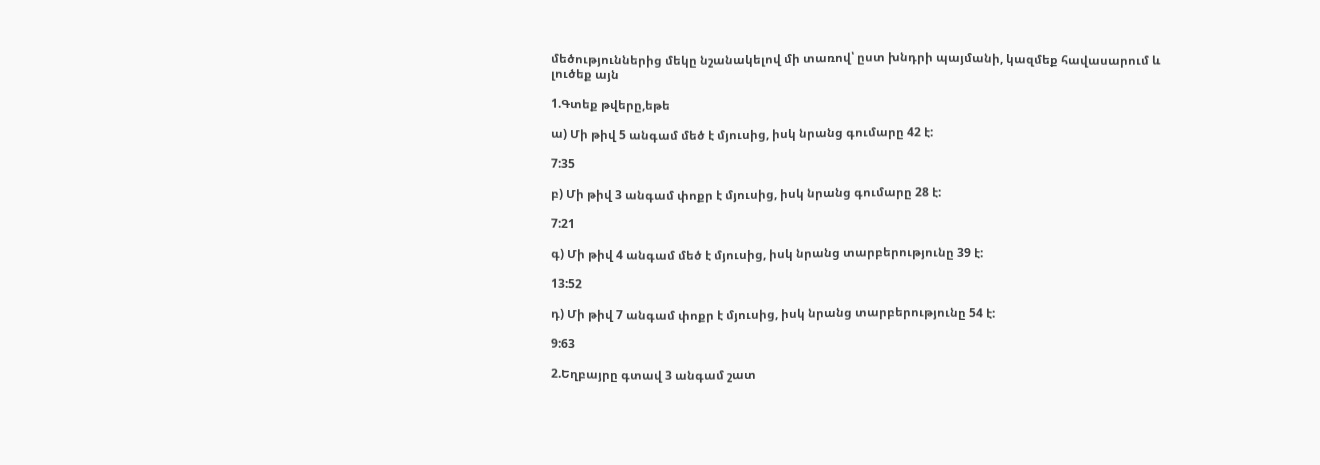մեծություններից մեկը նշանակելով մի տառով՝ ըստ խնդրի պայմանի, կազմեք հավասարում և լուծեք այն

1.Գտեք թվերը,եթե

ա) Մի թիվ 5 անգամ մեծ է մյուսից, իսկ նրանց գումարը 42 է:

7:35

բ) Մի թիվ 3 անգամ փոքր է մյուսից, իսկ նրանց գումարը 28 է:

7:21

գ) Մի թիվ 4 անգամ մեծ է մյուսից, իսկ նրանց տարբերությունը 39 է:

13:52

դ) Մի թիվ 7 անգամ փոքր է մյուսից, իսկ նրանց տարբերությունը 54 է:

9:63

2.Եղբայրը գտավ 3 անգամ շատ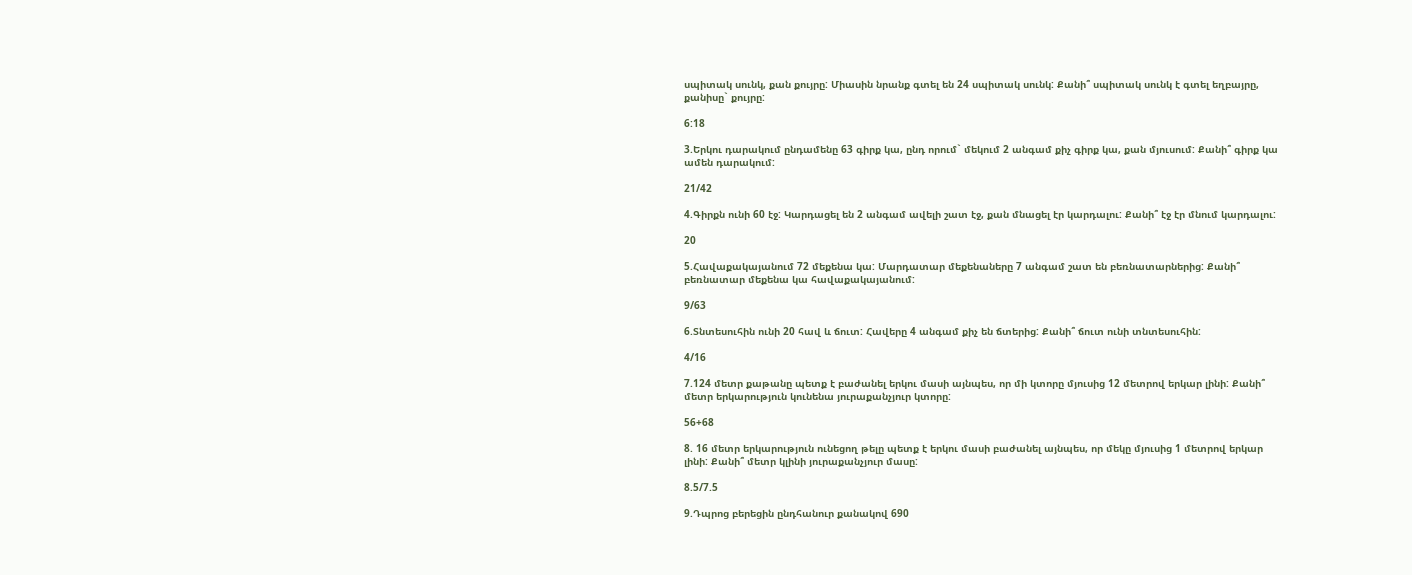սպիտակ սունկ, քան քույրը: Միասին նրանք գտել են 24 սպիտակ սունկ: Քանի՞ սպիտակ սունկ է գտել եղբայրը, քանիսը` քույրը:

6:18

3.Երկու դարակում ընդամենը 63 գիրք կա, ընդ որում` մեկում 2 անգամ քիչ գիրք կա, քան մյուսում: Քանի՞ գիրք կա ամեն դարակում:

21/42

4.Գիրքն ունի 60 էջ: Կարդացել են 2 անգամ ավելի շատ էջ, քան մնացել էր կարդալու: Քանի՞ էջ էր մնում կարդալու:

20

5.Հավաքակայանում 72 մեքենա կա: Մարդատար մեքենաները 7 անգամ շատ են բեռնատարներից: Քանի՞ բեռնատար մեքենա կա հավաքակայանում:

9/63

6.Տնտեսուհին ունի 20 հավ և ճուտ: Հավերը 4 անգամ քիչ են ճտերից: Քանի՞ ճուտ ունի տնտեսուհին:

4/16

7.124 մետր քաթանը պետք է բաժանել երկու մասի այնպես, որ մի կտորը մյուսից 12 մետրով երկար լինի: Քանի՞ մետր երկարություն կունենա յուրաքանչյուր կտորը:

56+68

8. 16 մետր երկարություն ունեցող թելը պետք է երկու մասի բաժանել այնպես, որ մեկը մյուսից 1 մետրով երկար լինի: Քանի՞ մետր կլինի յուրաքանչյուր մասը:

8.5/7.5

9.Դպրոց բերեցին ընդհանուր քանակով 690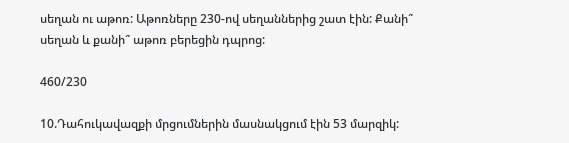սեղան ու աթոռ: Աթոռները 230-ով սեղաններից շատ էին: Քանի՞ սեղան և քանի՞ աթոռ բերեցին դպրոց:

460/230

10.Դահուկավազքի մրցումներին մասնակցում էին 53 մարզիկ: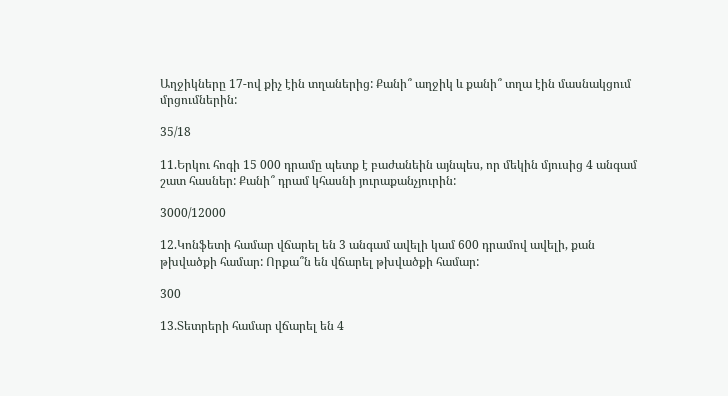Աղջիկները 17-ով քիչ էին տղաներից: Քանի՞ աղջիկ և քանի՞ տղա էին մասնակցում մրցումներին:

35/18

11.Երկու հոգի 15 000 դրամը պետք է բաժանեին այնպես, որ մեկին մյուսից 4 անգամ շատ հասներ: Քանի՞ դրամ կհասնի յուրաքանչյուրին:

3000/12000

12.Կոնֆետի համար վճարել են 3 անգամ ավելի կամ 600 դրամով ավելի, քան թխվածքի համար: Որքա՞ն են վճարել թխվածքի համար:

300

13.Տետրերի համար վճարել են 4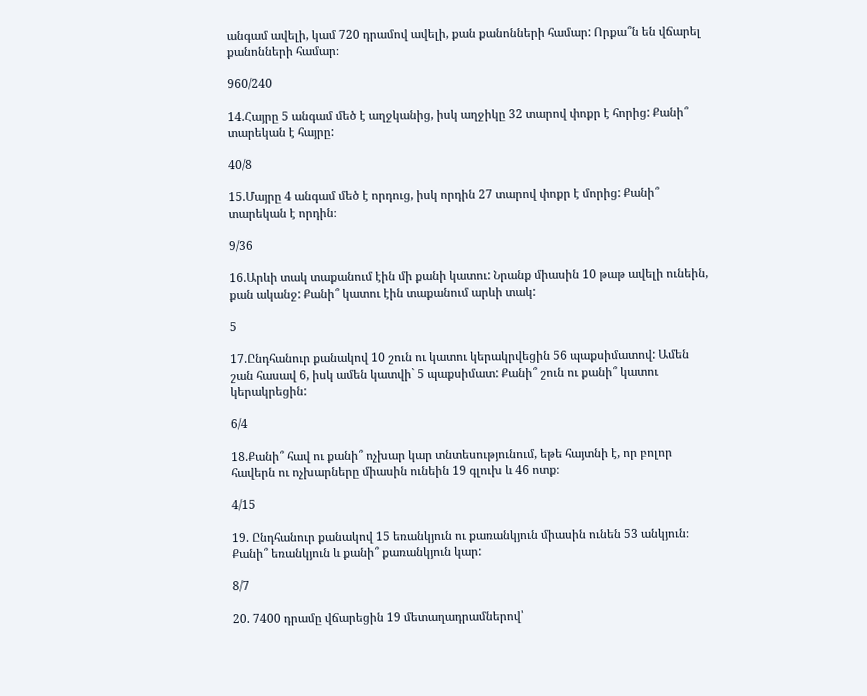անգամ ավելի, կամ 720 դրամով ավելի, քան քանոնների համար: Որքա՞ն են վճարել քանոնների համար։

960/240

14.Հայրը 5 անգամ մեծ է աղջկանից, իսկ աղջիկը 32 տարով փոքր է հորից: Քանի՞ տարեկան է հայրը:

40/8

15.Մայրը 4 անգամ մեծ է որդուց, իսկ որդին 27 տարով փոքր է մորից: Քանի՞ տարեկան է որդին։

9/36

16.Արևի տակ տաքանում էին մի քանի կատու: Նրանք միասին 10 թաթ ավելի ունեին, քան ականջ: Քանի՞ կատու էին տաքանում արևի տակ:

5

17.Ընդհանուր քանակով 10 շուն ու կատու կերակրվեցին 56 պաքսիմատով: Ամեն շան հասավ 6, իսկ ամեն կատվի` 5 պաքսիմատ: Քանի՞ շուն ու քանի՞ կատու կերակրեցին:

6/4

18.Քանի՞ հավ ու քանի՞ ոչխար կար տնտեսությունում, եթե հայտնի է, որ բոլոր հավերն ու ոչխարները միասին ունեին 19 գլուխ և 46 ոտք։

4/15

19. Ընդհանուր քանակով 15 եռանկյուն ու քառանկյուն միասին ունեն 53 անկյուն։ Քանի՞ եռանկյուն և քանի՞ քառանկյուն կար:

8/7

20. 7400 դրամը վճարեցին 19 մետաղադրամներով՝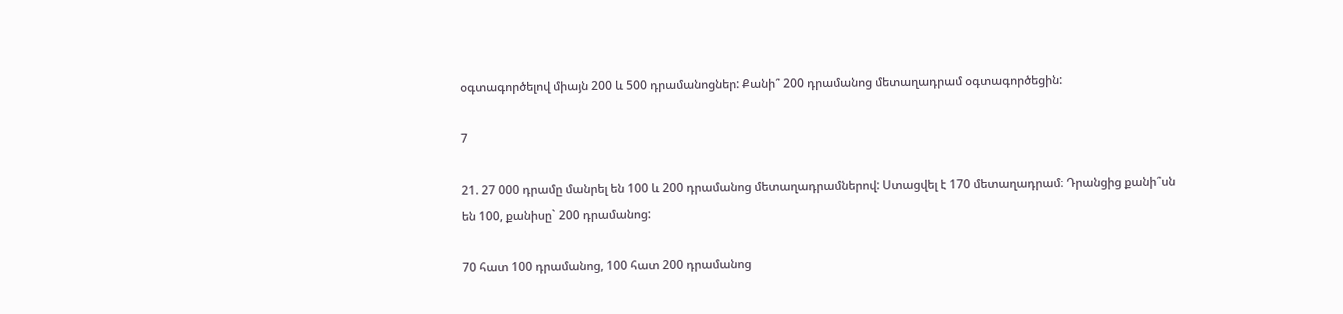օգտագործելով միայն 200 և 500 դրամանոցներ: Քանի՞ 200 դրամանոց մետաղադրամ օգտագործեցին:

7

21. 27 000 դրամը մանրել են 100 և 200 դրամանոց մետաղադրամներով: Ստացվել է 170 մետաղադրամ։ Դրանցից քանի՞սն են 100, քանիսը` 200 դրամանոց:

70 հատ 100 դրամանոց, 100 հատ 200 դրամանոց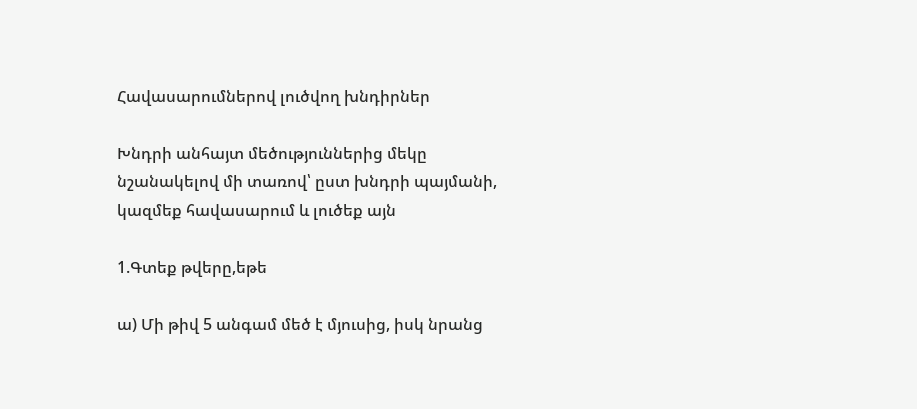Հավասարումներով լուծվող խնդիրներ

Խնդրի անհայտ մեծություններից մեկը նշանակելով մի տառով՝ ըստ խնդրի պայմանի, կազմեք հավասարում և լուծեք այն

1.Գտեք թվերը,եթե

ա) Մի թիվ 5 անգամ մեծ է մյուսից, իսկ նրանց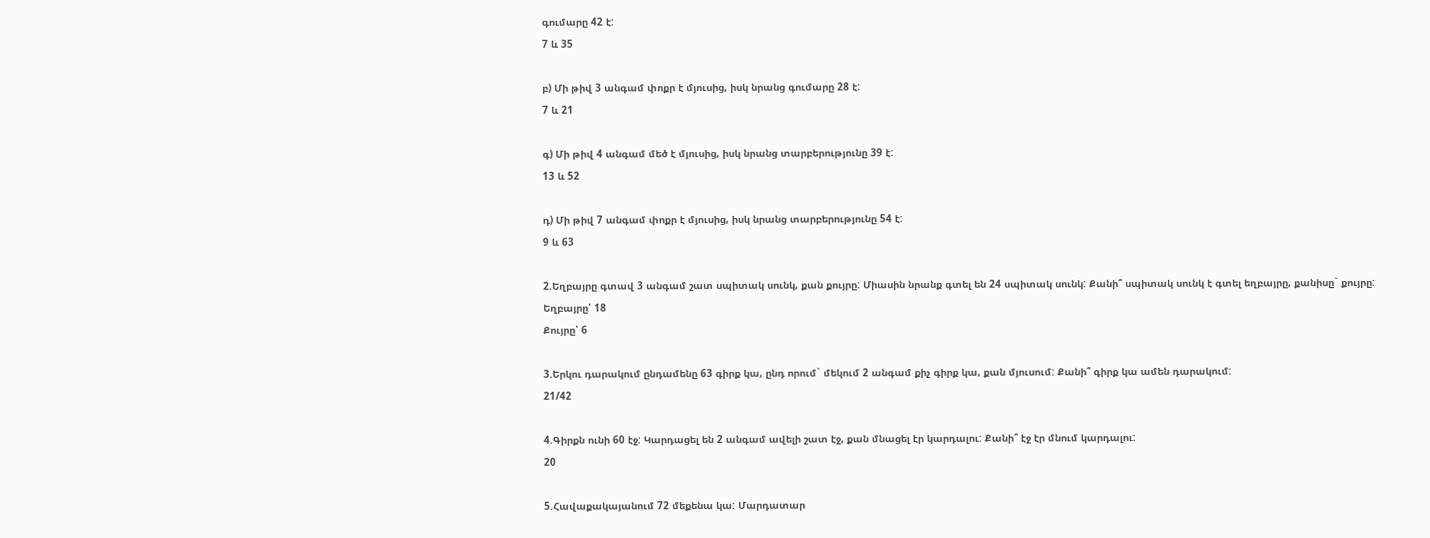գումարը 42 է:
7 և 35

բ) Մի թիվ 3 անգամ փոքր է մյուսից, իսկ նրանց գումարը 28 է:
7 և 21

գ) Մի թիվ 4 անգամ մեծ է մյուսից, իսկ նրանց տարբերությունը 39 է:
13 և 52

դ) Մի թիվ 7 անգամ փոքր է մյուսից, իսկ նրանց տարբերությունը 54 է:
9 և 63

2.Եղբայրը գտավ 3 անգամ շատ սպիտակ սունկ, քան քույրը: Միասին նրանք գտել են 24 սպիտակ սունկ: Քանի՞ սպիտակ սունկ է գտել եղբայրը, քանիսը` քույրը:
Եղբայրը՝ 18
Քույրը՝ 6

3.Երկու դարակում ընդամենը 63 գիրք կա, ընդ որում` մեկում 2 անգամ քիչ գիրք կա, քան մյուսում: Քանի՞ գիրք կա ամեն դարակում:
21/42

4.Գիրքն ունի 60 էջ: Կարդացել են 2 անգամ ավելի շատ էջ, քան մնացել էր կարդալու: Քանի՞ էջ էր մնում կարդալու:
20

5.Հավաքակայանում 72 մեքենա կա: Մարդատար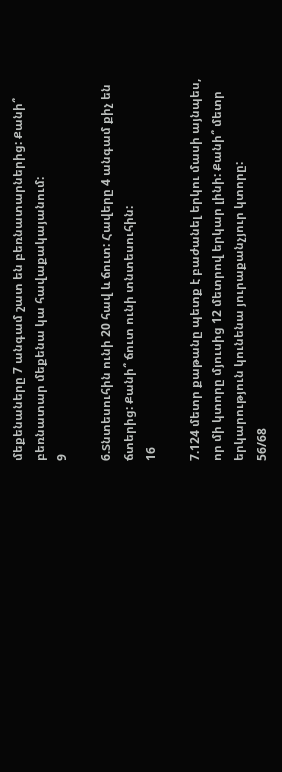մեքենաները 7 անգամ շատ են բեռնատարներից: Քանի՞ բեռնատար մեքենա կա հավաքակայանում:
9

6.Տնտեսուհին ունի 20 հավ և ճուտ: Հավերը 4 անգամ քիչ են ճտերից: Քանի՞ ճուտ ունի տնտեսուհին:
16

7.124 մետր քաթանը պետք է բաժանել երկու մասի այնպես, որ մի կտորը մյուսից 12 մետրով երկար լինի: Քանի՞ մետր երկարություն կունենա յուրաքանչյուր կտորը:
56/68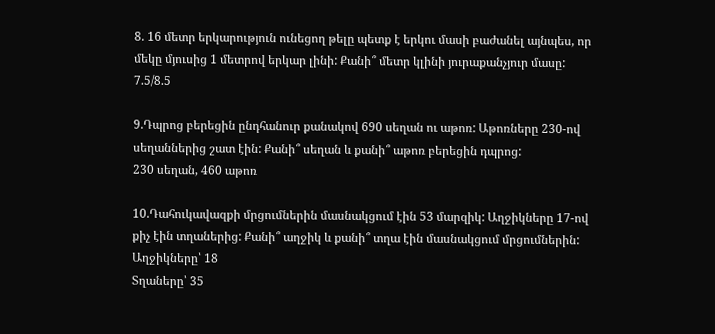8. 16 մետր երկարություն ունեցող թելը պետք է երկու մասի բաժանել այնպես, որ մեկը մյուսից 1 մետրով երկար լինի: Քանի՞ մետր կլինի յուրաքանչյուր մասը:
7.5/8.5

9.Դպրոց բերեցին ընդհանուր քանակով 690 սեղան ու աթոռ: Աթոռները 230-ով սեղաններից շատ էին: Քանի՞ սեղան և քանի՞ աթոռ բերեցին դպրոց:
230 սեղան, 460 աթոռ

10.Դահուկավազքի մրցումներին մասնակցում էին 53 մարզիկ: Աղջիկները 17-ով քիչ էին տղաներից: Քանի՞ աղջիկ և քանի՞ տղա էին մասնակցում մրցումներին:
Աղջիկները՝ 18
Տղաները՝ 35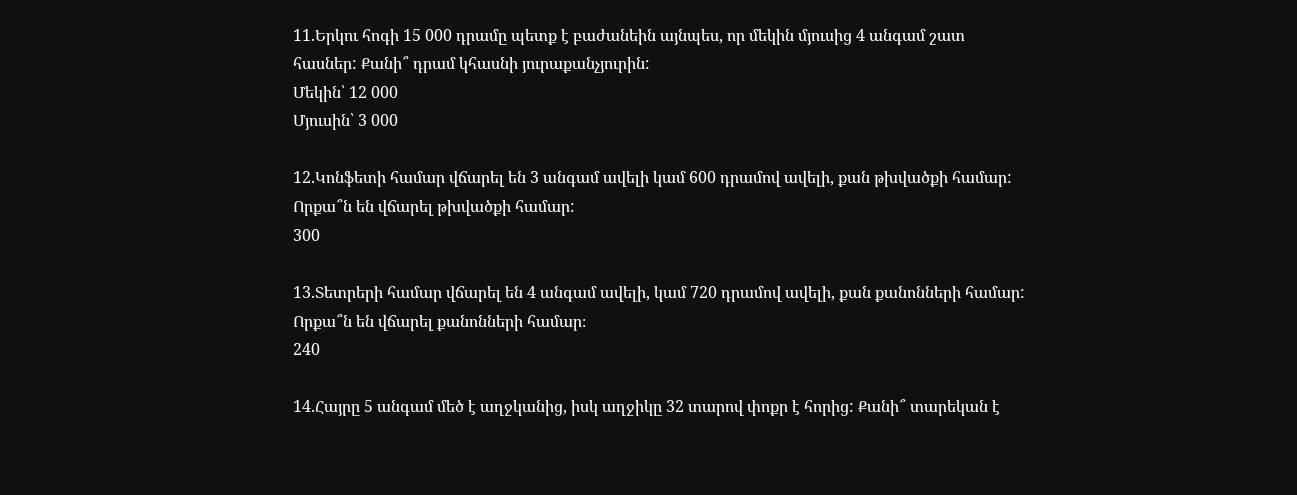11.Երկու հոգի 15 000 դրամը պետք է բաժանեին այնպես, որ մեկին մյուսից 4 անգամ շատ հասներ: Քանի՞ դրամ կհասնի յուրաքանչյուրին:
Մեկին՝ 12 000
Մյուսին՝ 3 000

12.Կոնֆետի համար վճարել են 3 անգամ ավելի կամ 600 դրամով ավելի, քան թխվածքի համար: Որքա՞ն են վճարել թխվածքի համար:
300

13.Տետրերի համար վճարել են 4 անգամ ավելի, կամ 720 դրամով ավելի, քան քանոնների համար: Որքա՞ն են վճարել քանոնների համար։
240

14.Հայրը 5 անգամ մեծ է աղջկանից, իսկ աղջիկը 32 տարով փոքր է հորից: Քանի՞ տարեկան է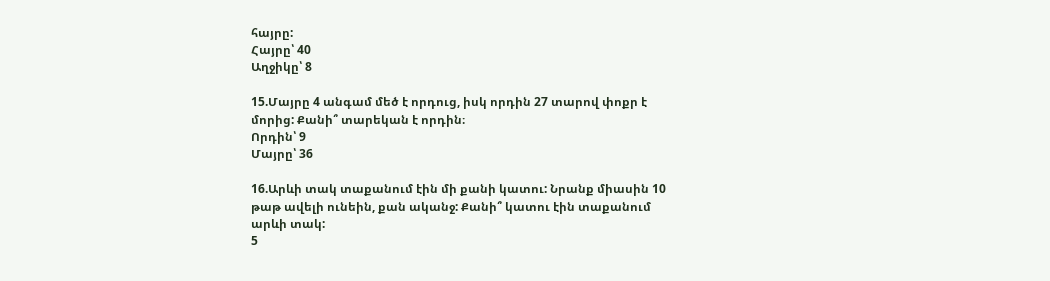հայրը:
Հայրը՝ 40
Աղջիկը՝ 8

15.Մայրը 4 անգամ մեծ է որդուց, իսկ որդին 27 տարով փոքր է մորից: Քանի՞ տարեկան է որդին։
Որդին՝ 9
Մայրը՝ 36

16.Արևի տակ տաքանում էին մի քանի կատու: Նրանք միասին 10 թաթ ավելի ունեին, քան ականջ: Քանի՞ կատու էին տաքանում արևի տակ:
5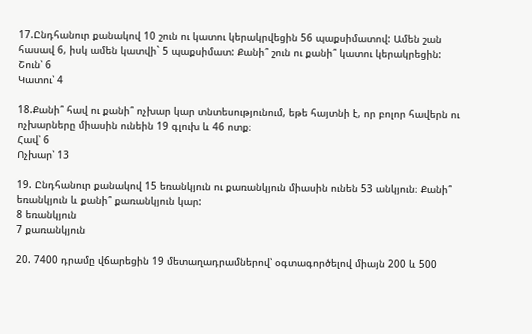17.Ընդհանուր քանակով 10 շուն ու կատու կերակրվեցին 56 պաքսիմատով: Ամեն շան հասավ 6, իսկ ամեն կատվի` 5 պաքսիմատ: Քանի՞ շուն ու քանի՞ կատու կերակրեցին:
Շուն՝ 6
Կատու՝ 4

18.Քանի՞ հավ ու քանի՞ ոչխար կար տնտեսությունում, եթե հայտնի է, որ բոլոր հավերն ու ոչխարները միասին ունեին 19 գլուխ և 46 ոտք։
Հավ՝ 6
Ոչխար՝ 13

19. Ընդհանուր քանակով 15 եռանկյուն ու քառանկյուն միասին ունեն 53 անկյուն։ Քանի՞ եռանկյուն և քանի՞ քառանկյուն կար:
8 եռանկյուն
7 քառանկյուն

20. 7400 դրամը վճարեցին 19 մետաղադրամներով՝ օգտագործելով միայն 200 և 500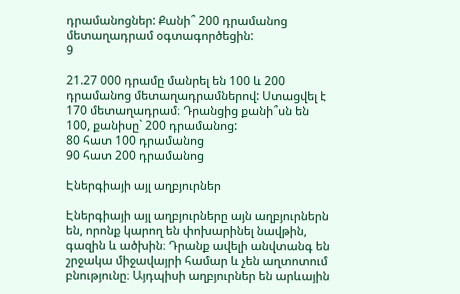դրամանոցներ: Քանի՞ 200 դրամանոց մետաղադրամ օգտագործեցին:
9

21.27 000 դրամը մանրել են 100 և 200 դրամանոց մետաղադրամներով: Ստացվել է 170 մետաղադրամ։ Դրանցից քանի՞սն են 100, քանիսը` 200 դրամանոց:
80 հատ 100 դրամանոց
90 հատ 200 դրամանոց

Էներգիայի այլ աղբյուրներ

Էներգիայի այլ աղբյուրները այն աղբյուրներն են, որոնք կարող են փոխարինել նավթին, գազին և ածխին։ Դրանք ավելի անվտանգ են շրջակա միջավայրի համար և չեն աղտոտում բնությունը։ Այդպիսի աղբյուրներ են արևային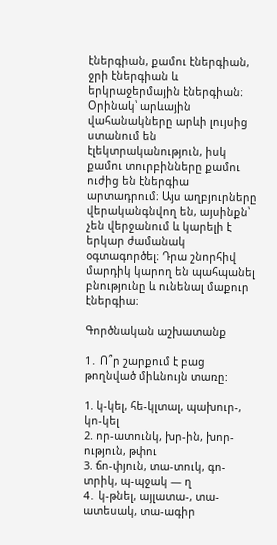էներգիան, քամու էներգիան, ջրի էներգիան և երկրաջերմային էներգիան։ Օրինակ՝ արևային վահանակները արևի լույսից ստանում են էլեկտրականություն, իսկ քամու տուրբինները քամու ուժից են էներգիա արտադրում։ Այս աղբյուրները վերականգնվող են, այսինքն՝ չեն վերջանում և կարելի է երկար ժամանակ օգտագործել։ Դրա շնորհիվ մարդիկ կարող են պահպանել բնությունը և ունենալ մաքուր էներգիա։

Գործնական աշխատանք

1․ Ո՞ր շարքում է բաց թողնված միևնույն տառը:

1. կ-կել, հե-կլտալ, պախուր-, կո-կել
2. որ-ատունկ, խր-ին, խոր-ություն, թփու
3. ճո-փյուն, տա-տուկ, գո-տրիկ, պ-պջակ — ղ
4․ կ-թնել, այլատա-, տա-ատեսակ, տա-ագիր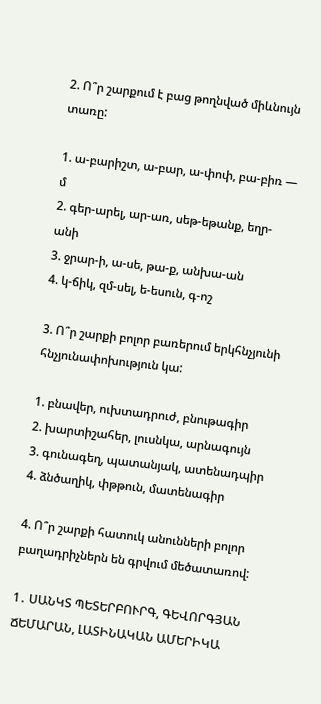2. Ո՞ր շարքում է բաց թողնված միևնույն տառը:

1. ա-բարիշտ, ա-բար, ա-փոփ, բա-բիռ — մ
2. գեր-արել, ար-առ, սեթ-եթանք, եղր-անի
3. ջրար-ի, ա-սե, թա-ք, անխա-ան
4. կ-ճիկ, զմ-սել, ե-եսուն, գ-ոշ

3. Ո՞ր շարքի բոլոր բառերում երկհնչյունի հնչյունափոխություն կա:

1. բնավեր, ուխտադրուժ, բնութագիր
2. խարտիշահեր, լուսնկա, արնագույն
3. գունագեղ, պատանյակ, ատենադպիր
4. ձնծաղիկ, փթթուն, մատենագիր

4. Ո՞ր շարքի հատուկ անունների բոլոր բաղադրիչներն են գրվում մեծատառով:

1․ ՍԱՆԿՏ ՊԵՏԵՐԲՈՒՐԳ, ԳԵՎՈՐԳՅԱՆ ՃԵՄԱՐԱՆ, ԼԱՏԻՆԱԿԱՆ ԱՄԵՐԻԿԱ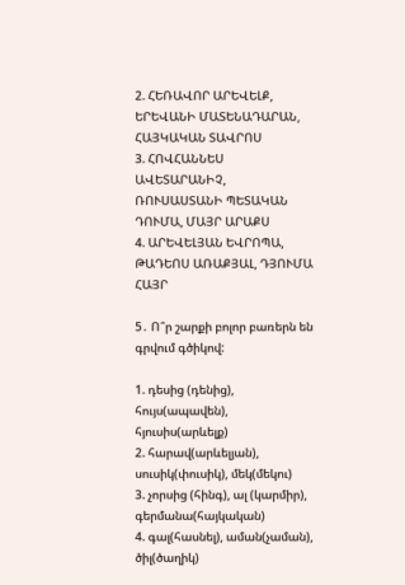2. ՀԵՌԱՎՈՐ ԱՐԵՎԵԼՔ, ԵՐԵՎԱՆԻ ՄԱՏԵՆԱԴԱՐԱՆ, ՀԱՅԿԱԿԱՆ ՏԱՎՐՈՍ
3. ՀՈՎՀԱՆՆԵՍ ԱՎԵՏԱՐԱՆԻՉ, ՌՈՒՍԱՍՏԱՆԻ ՊԵՏԱԿԱՆ ԴՈՒՄԱ, ՄԱՅՐ ԱՐԱՔՍ
4. ԱՐԵՎԵԼՅԱՆ ԵՎՐՈՊԱ, ԹԱԴԵՈՍ ԱՌԱՔՅԱԼ, ԴՅՈՒՄԱ ՀԱՅՐ

5․ Ո՞ր շարքի բոլոր բառերն են գրվում գծիկով:

1. դեսից (դենից), հույս(ապավեն), հյուսիս(արևելք)
2. հարավ(արևելյան), սուսիկ(փուսիկ), մեկ(մեկու)
3. չորսից (հինգ), ալ (կարմիր), գերմանա(հայկական)
4. գալ(հասնել), աման(չաման), ծիլ(ծաղիկ)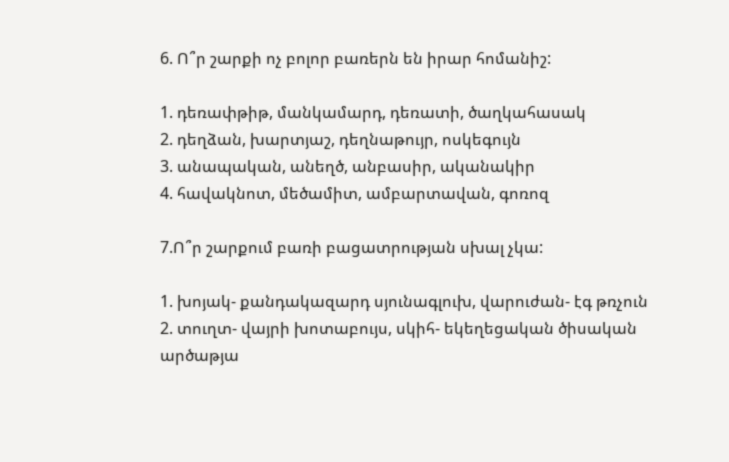6. Ո՞ր շարքի ոչ բոլոր բառերն են իրար հոմանիշ:

1. դեռափթիթ, մանկամարդ, դեռատի, ծաղկահասակ
2. դեղձան, խարտյաշ, դեղնաթույր, ոսկեգույն
3. անապական, անեղծ, անբասիր, ականակիր
4. հավակնոտ, մեծամիտ, ամբարտավան, գոռոզ

7.Ո՞ր շարքում բառի բացատրության սխալ չկա:

1. խոյակ- քանդակազարդ սյունագլուխ, վարուժան- էգ թռչուն
2. տուղտ- վայրի խոտաբույս, սկիհ- եկեղեցական ծիսական արծաթյա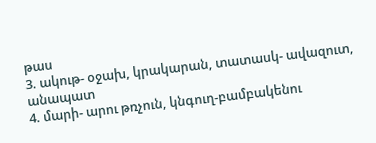թաս
3. ակութ- օջախ, կրակարան, տատասկ- ավազուտ, անապատ
4. մարի- արու թռչուն, կնգուղ-բամբակենու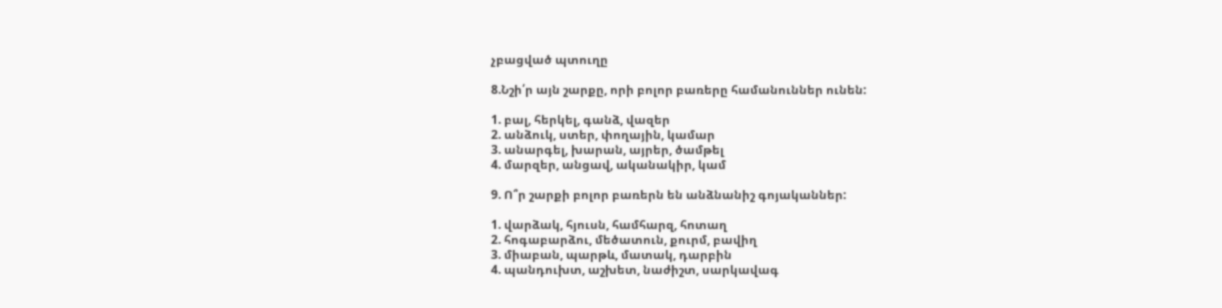չբացված պտուղը

8.Նշի՛ր այն շարքը, որի բոլոր բառերը համանուններ ունեն:

1. բալ, հերկել, գանձ, վազեր
2. անձուկ, ստեր, փողային, կամար
3. անարգել, խարան, այրեր, ծամթել
4. մարզեր, անցավ, ականակիր, կամ

9. Ո՞ր շարքի բոլոր բառերն են անձնանիշ գոյականներ:

1. վարձակ, հյուսն, համհարզ, հոտաղ
2. հոգաբարձու, մեծատուն, քուրմ, բավիղ
3. միաբան, պարթև, մատակ, դարբին
4. պանդուխտ, աշխետ, նաժիշտ, սարկավագ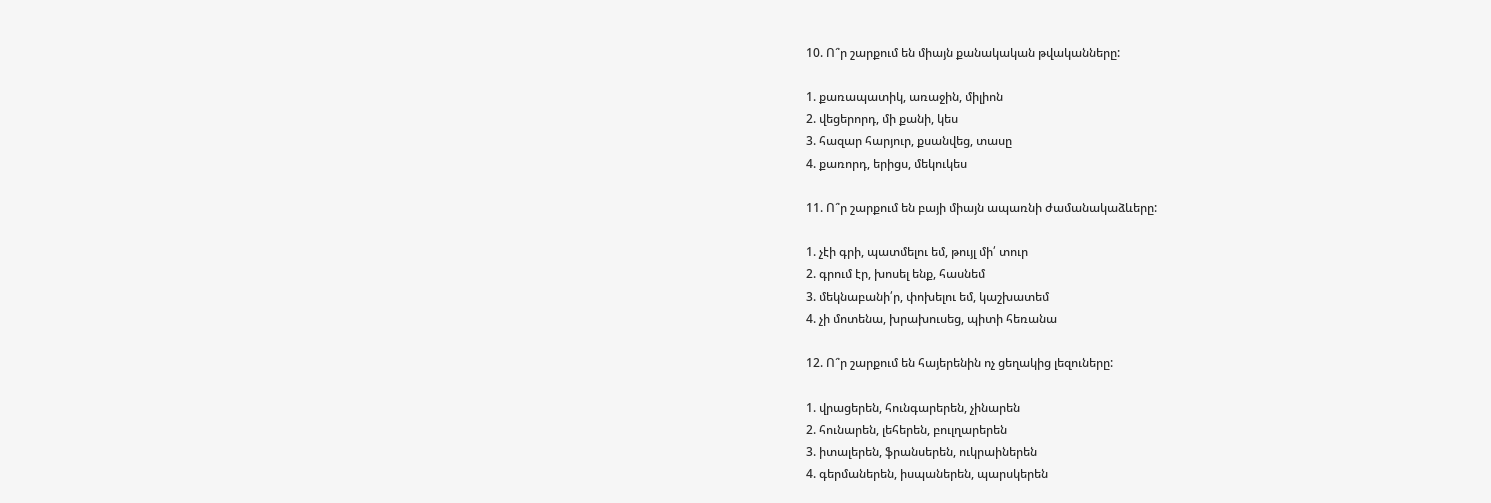10. Ո՞ր շարքում են միայն քանակական թվականները:

1. քառապատիկ, առաջին, միլիոն
2. վեցերորդ, մի քանի, կես
3. հազար հարյուր, քսանվեց, տասը
4. քառորդ, երիցս, մեկուկես

11. Ո՞ր շարքում են բայի միայն ապառնի ժամանակաձևերը:

1. չէի գրի, պատմելու եմ, թույլ մի՛ տուր
2. գրում էր, խոսել ենք, հասնեմ
3. մեկնաբանի՛ր, փոխելու եմ, կաշխատեմ
4. չի մոտենա, խրախուսեց, պիտի հեռանա

12. Ո՞ր շարքում են հայերենին ոչ ցեղակից լեզուները:

1. վրացերեն, հունգարերեն, չինարեն
2. հունարեն, լեհերեն, բուլղարերեն
3. իտալերեն, ֆրանսերեն, ուկրաիներեն
4. գերմաներեն, իսպաներեն, պարսկերեն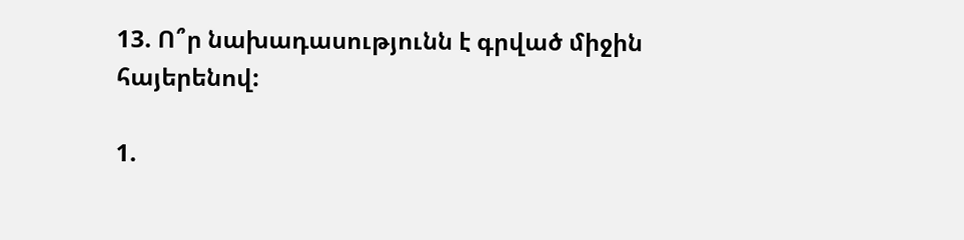13. Ո՞ր նախադասությունն է գրված միջին հայերենով:

1.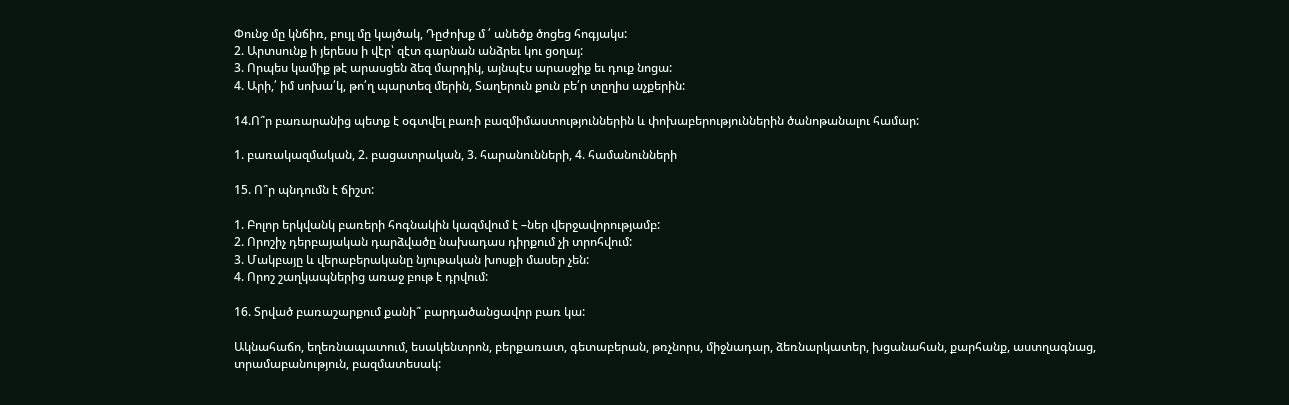Փունջ մը կնճիռ, բույլ մը կայծակ, Դըժոխք մ ՛ անեծք ծոցեց հոգյակս:
2. Արտսունք ի յերեսս ի վէր՝ զէտ գարնան անձրեւ կու ցօղայ:
3. Որպես կամիք թէ արասցեն ձեզ մարդիկ, այնպէս արասջիք եւ դուք նոցա:
4. Արի,՛ իմ սոխա՛կ, թո՛ղ պարտեզ մերին, Տաղերուն քուն բե՛ր տըղիս աչքերին:

14.Ո՞ր բառարանից պետք է օգտվել բառի բազմիմաստություններին և փոխաբերություններին ծանոթանալու համար:

1. բառակազմական, 2. բացատրական, 3. հարանունների, 4. համանունների

15. Ո՞ր պնդումն է ճիշտ:

1. Բոլոր երկվանկ բառերի հոգնակին կազմվում է –ներ վերջավորությամբ:
2. Որոշիչ դերբայական դարձվածը նախադաս դիրքում չի տրոհվում:
3. Մակբայը և վերաբերականը նյութական խոսքի մասեր չեն:
4. Որոշ շաղկապներից առաջ բութ է դրվում:

16. Տրված բառաշարքում քանի՞ բարդածանցավոր բառ կա:

Ակնահաճո, եղեռնապատում, եսակենտրոն, բերքառատ, գետաբերան, թռչնորս, միջնադար, ձեռնարկատեր, խցանահան, քարհանք, աստղագնաց, տրամաբանություն, բազմատեսակ: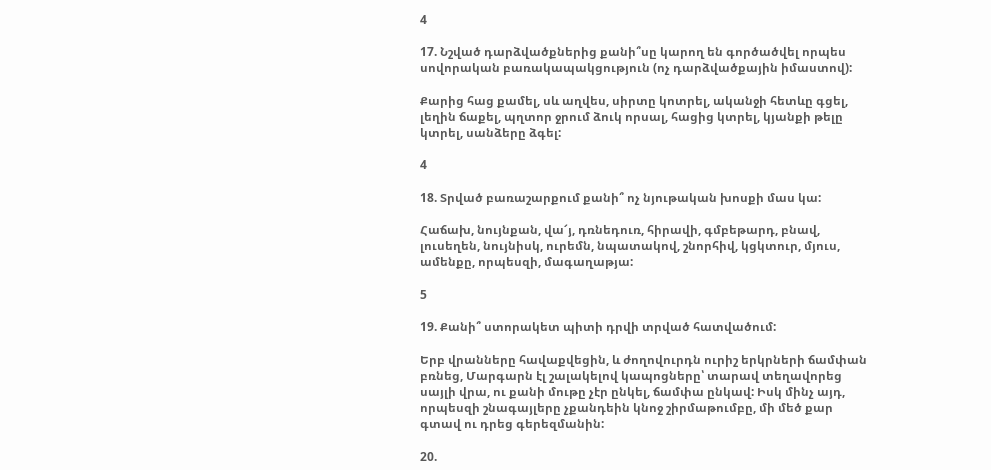4

17. Նշված դարձվածքներից քանի՞սը կարող են գործածվել որպես սովորական բառակապակցություն (ոչ դարձվածքային իմաստով):

Քարից հաց քամել, սև աղվես, սիրտը կոտրել, ականջի հետևը գցել, լեղին ճաքել, պղտոր ջրում ձուկ որսալ, հացից կտրել, կյանքի թելը կտրել, սանձերը ձգել:

4

18. Տրված բառաշարքում քանի՞ ոչ նյութական խոսքի մաս կա:

Հաճախ, նույնքան, վա՜յ, դռնեդուռ, հիրավի, գմբեթարդ, բնավ, լուսեղեն, նույնիսկ, ուրեմն, նպատակով, շնորհիվ, կցկտուր, մյուս, ամենքը, որպեսզի, մագաղաթյա:

5

19. Քանի՞ ստորակետ պիտի դրվի տրված հատվածում:

Երբ վրանները հավաքվեցին, և ժողովուրդն ուրիշ երկրների ճամփան բռնեց, Մարգարն էլ շալակելով կապոցները՝ տարավ տեղավորեց սայլի վրա, ու քանի մութը չէր ընկել, ճամփա ընկավ: Իսկ մինչ այդ, որպեսզի շնագայլերը չքանդեին կնոջ շիրմաթումբը, մի մեծ քար գտավ ու դրեց գերեզմանին:

20.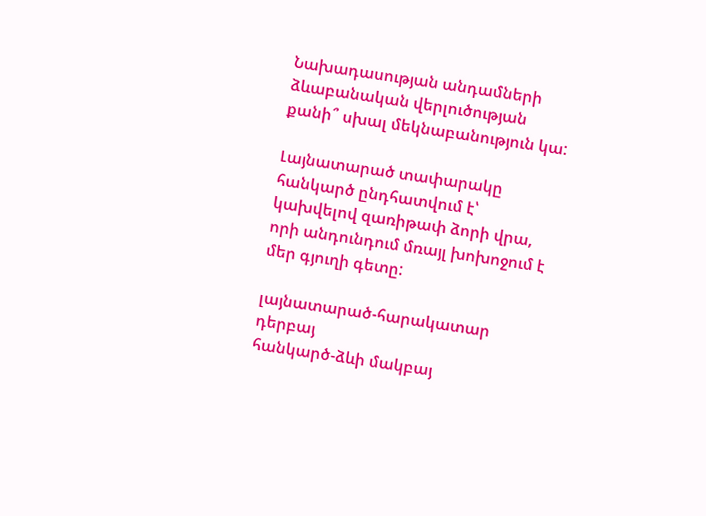Նախադասության անդամների ձևաբանական վերլուծության քանի՞ սխալ մեկնաբանություն կա:

Լայնատարած տափարակը հանկարծ ընդհատվում է՝ կախվելով զառիթափ ձորի վրա, որի անդունդում մռայլ խոխոջում է մեր գյուղի գետը:

լայնատարած-հարակատար դերբայ
հանկարծ-ձևի մակբայ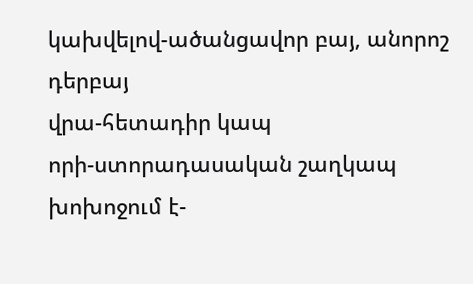կախվելով-ածանցավոր բայ, անորոշ դերբայ
վրա-հետադիր կապ
որի-ստորադասական շաղկապ
խոխոջում է-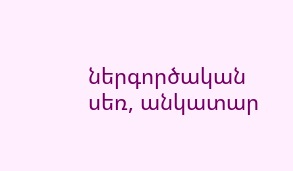ներգործական սեռ, անկատար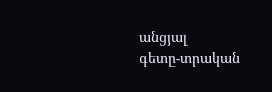անցյալ
գետը-տրական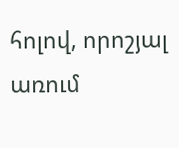հոլով, որոշյալ առում